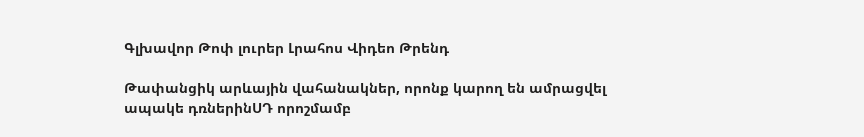Գլխավոր Թոփ լուրեր Լրահոս Վիդեո Թրենդ

Թափանցիկ արևային վահանակներ, որոնք կարող են ամրացվել ապակե դռներինՍԴ որոշմամբ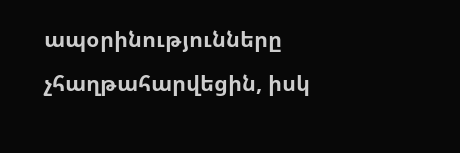ապօրինությունները չհաղթահարվեցին, իսկ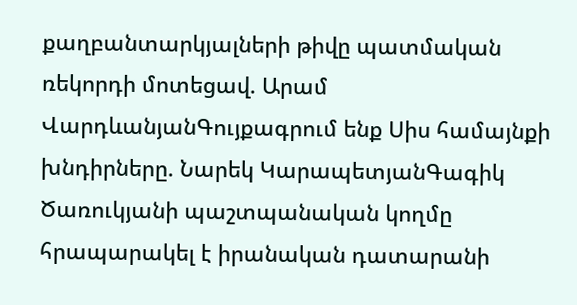քաղբանտարկյալների թիվը պատմական ռեկորդի մոտեցավ. Արամ ՎարդևանյանԳույքագրում ենք Սիս համայնքի խնդիրները. Նարեկ ԿարապետյանԳագիկ Ծառուկյանի պաշտպանական կողմը հրապարակել է իրանական դատարանի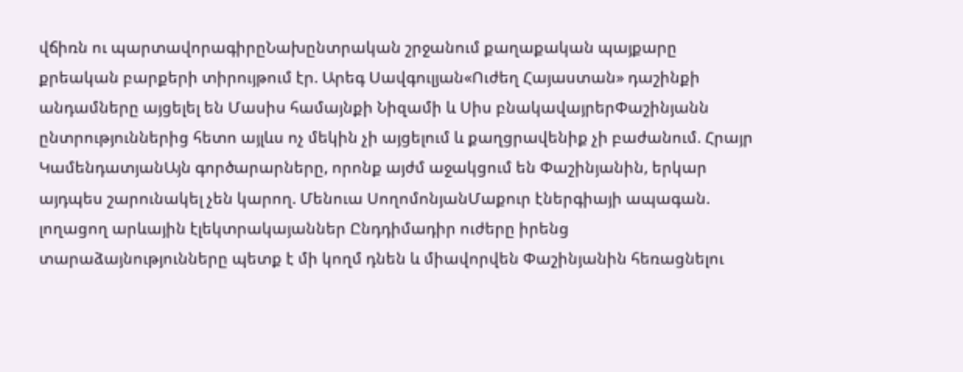վճիռն ու պարտավորագիրըՆախընտրական շրջանում քաղաքական պայքարը քրեական բարքերի տիրույթում էր. Արեգ Սավգուլյան«Ուժեղ Հայաստան» դաշինքի անդամները այցելել են Մասիս համայնքի Նիզամի և Սիս բնակավայրերՓաշինյանն ընտրություններից հետո այլևս ոչ մեկին չի այցելում և քաղցրավենիք չի բաժանում. Հրայր ԿամենդատյանԱյն գործարարները, որոնք այժմ աջակցում են Փաշինյանին, երկար այդպես շարունակել չեն կարող. Մենուա ՍողոմոնյանՄաքուր էներգիայի ապագան. լողացող արևային էլեկտրակայաններ Ընդդիմադիր ուժերը իրենց տարաձայնությունները պետք է մի կողմ դնեն և միավորվեն Փաշինյանին հեռացնելու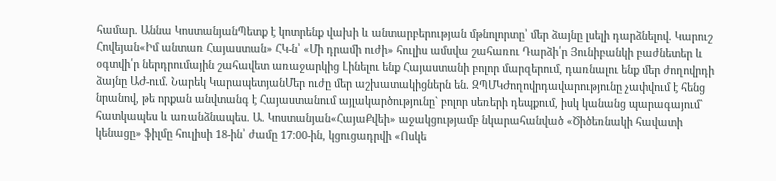համար. Աննա ԿոստանյանՊետք է կոտրենք վախի և անտարբերության մթնոլորտը՝ մեր ձայնը լսելի դարձնելով. Կարուշ Հովեյան«Իմ անտառ Հայաստան» ՀԿ-ն՝ «Մի դրամի ուժի» հուլիս ամսվա շահառու Դարձի՛ր Յունիբանկի բաժնետեր և օգտվի՛ր ներդրումային շահավետ առաջարկից Լինելու ենք Հայաստանի բոլոր մարզերում, դառնալու ենք մեր ժողովրդի ձայնը ԱԺ-ում. Նարեկ ԿարապետյանՄեր ուժը մեր աշխատակիցներն են. ԶՊՄԿԺողովրդավարությունը չափվում է հենց նրանով, թե որքան անվտանգ է Հայաստանում այլակարծությունը` բոլոր սեռերի դեպքում, իսկ կանանց պարագայում` հատկապես և առանձնապես. Ա. Կոստանյան«ՀայաՔվեի» աջակցությամբ նկարահանված «Ծիծեռնակի հավատի կենացը» ֆիլմը հուլիսի 18-ին՝ ժամը 17։00-ին, կցուցադրվի «Ոսկե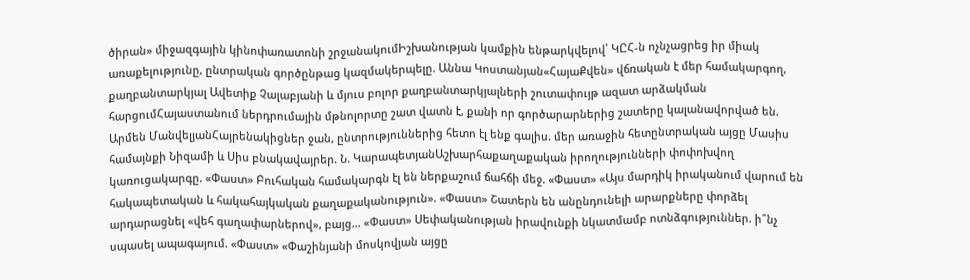ծիրան» միջազգային կինոփառատոնի շրջանակումԻշխանության կամքին ենթարկվելով՝ ԿԸՀ-ն ոչնչացրեց իր միակ առաքելությունը, ընտրական գործընթաց կազմակերպելը. Աննա Կոստանյան«ՀայաՔվեն» վճռական է մեր համակարգող, քաղբանտարկյալ Ավետիք Չալաբյանի և մյուս բոլոր քաղբանտարկյալների շուտափույթ ազատ արձակման հարցումՀայաստանում ներդրումային մթնոլորտը շատ վատն է, քանի որ գործարարներից շատերը կալանավորված են. Արմեն ՄանվելյանՀայրենակիցներ ջան, ընտրություններից հետո էլ ենք գալիս. մեր առաջին հետընտրական այցը Մասիս համայնքի Նիզամի և Սիս բնակավայրեր. Ն. ԿարապետյանԱշխարհաքաղաքական իրողությունների փոփոխվող կառուցակարգը. «Փաստ» Բուհական համակարգն էլ են ներքաշում ճահճի մեջ. «Փաստ» «Այս մարդիկ իրականում վարում են հակապետական և հակահայկական քաղաքականություն». «Փաստ» Շատերն են անընդունելի արարքները փորձել արդարացնել «վեհ գաղափարներով», բայց... «Փաստ» Սեփականության իրավունքի նկատմամբ ոտնձգություններ. ի՞նչ սպասել ապագայում. «Փաստ» «Փաշինյանի մոսկովյան այցը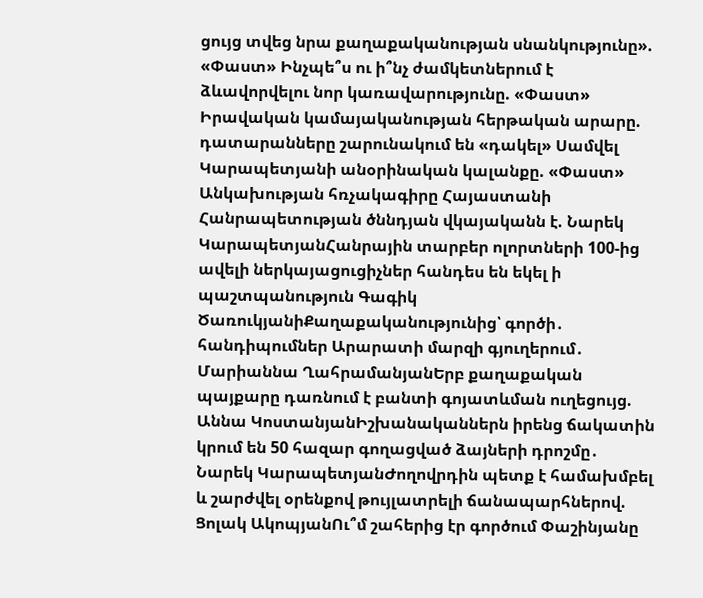ցույց տվեց նրա քաղաքականության սնանկությունը». «Փաստ» Ինչպե՞ս ու ի՞նչ ժամկետներում է ձևավորվելու նոր կառավարությունը. «Փաստ» Իրավական կամայականության հերթական արարը. դատարանները շարունակում են «դակել» Սամվել Կարապետյանի անօրինական կալանքը. «Փաստ» Անկախության հռչակագիրը Հայաստանի Հանրապետության ծննդյան վկայականն է. Նարեկ ԿարապետյանՀանրային տարբեր ոլորտների 100-ից ավելի ներկայացուցիչներ հանդես են եկել ի պաշտպանություն Գագիկ ԾառուկյանիՔաղաքականությունից՝ գործի․ հանդիպումներ Արարատի մարզի գյուղերում․ Մարիաննա ՂահրամանյանԵրբ քաղաքական պայքարը դառնում է բանտի գոյատևման ուղեցույց. Աննա ԿոստանյանԻշխանականներն իրենց ճակատին կրում են 50 հազար գողացված ձայների դրոշմը․ Նարեկ ԿարապետյանԺողովրդին պետք է համախմբել և շարժվել օրենքով թույլատրելի ճանապարհներով. Ցոլակ ԱկոպյանՈւ՞մ շահերից էր գործում Փաշինյանը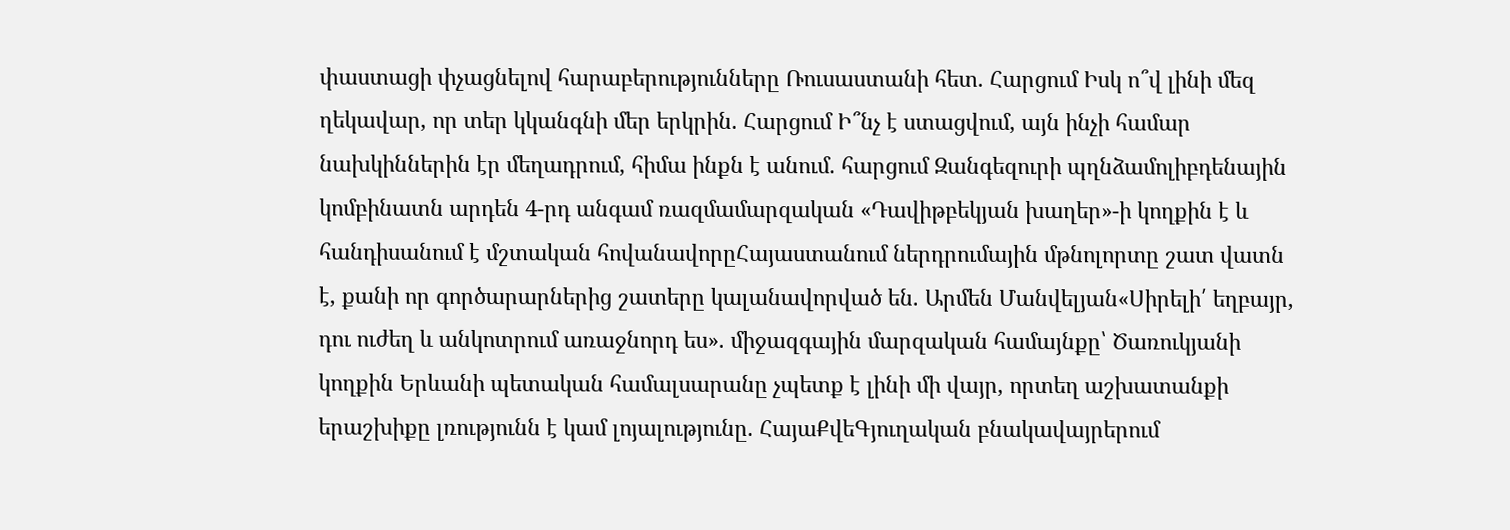փաստացի փչացնելով հարաբերությունները Ռուսաստանի հետ․ Հարցում Իսկ ո՞վ լինի մեզ ղեկավար, որ տեր կկանգնի մեր երկրին. Հարցում Ի՞նչ է ստացվում, այն ինչի համար նախկիններին էր մեղադրում, հիմա ինքն է անում. հարցում Զանգեզուրի պղնձամոլիբդենային կոմբինատն արդեն 4-րդ անգամ ռազմամարզական «Դավիթբեկյան խաղեր»-ի կողքին է և հանդիսանում է մշտական հովանավորըՀայաստանում ներդրումային մթնոլորտը շատ վատն է, քանի որ գործարարներից շատերը կալանավորված են. Արմեն Մանվելյան«Սիրելի՛ եղբայր, դու ուժեղ և անկոտրում առաջնորդ ես». միջազգային մարզական համայնքը՝ Ծառուկյանի կողքին Երևանի պետական համալսարանը չպետք է լինի մի վայր, որտեղ աշխատանքի երաշխիքը լռությունն է կամ լոյալությունը. ՀայաՔվեԳյուղական բնակավայրերում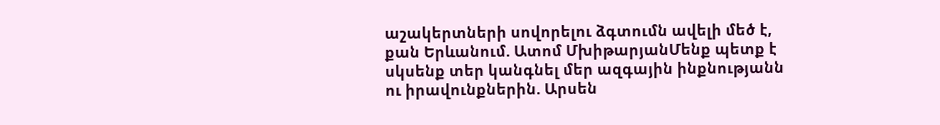աշակերտների սովորելու ձգտումն ավելի մեծ է, քան Երևանում. Ատոմ ՄխիթարյանՄենք պետք է սկսենք տեր կանգնել մեր ազգային ինքնությանն ու իրավունքներին. Արսեն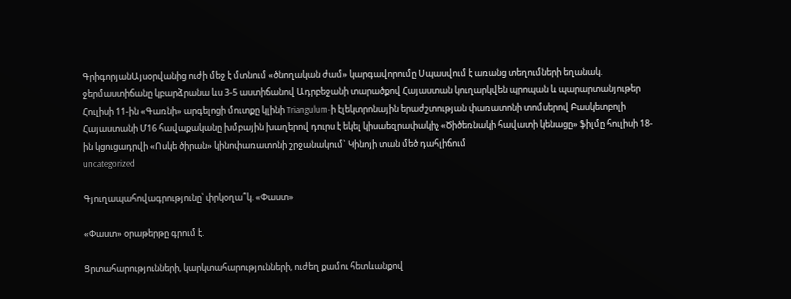ԳրիգորյանԱյսօրվանից ուժի մեջ է մտնում «ծնողական ժամ» կարգավորումը Սպասվում է առանց տեղումների եղանակ. ջերմաստիճանը կբարձրանա ևս 3-5 աստիճանով Ադրբեջանի տարածքով Հայաստան կուղարկվեն պրոպան և պարարտանյութեր Հուլիսի 11-ին «Գառնի» արգելոցի մուտքը կլինի Triangulum-ի էլեկտրոնային երաժշտության փառատոնի տոմսերով Բասկետբոլի Հայաստանի Մ16 հավաքականը խմբային խաղերով դուրս է եկել կիսաեզրափակիչ «Ծիծեռնակի հավատի կենացը» ֆիլմը հուլիսի 18-ին կցուցադրվի «Ոսկե ծիրան» կինոփառատոնի շրջանակում` Կինոյի տան մեծ դահլիճում
uncategorized

Գյուղապահովագրությունը՝ փրկօղա՞կ. «Փաստ»

«Փաստ» օրաթերթը գրում է.

Ցրտահարությունների, կարկտահարությունների, ուժեղ քամու հետևանքով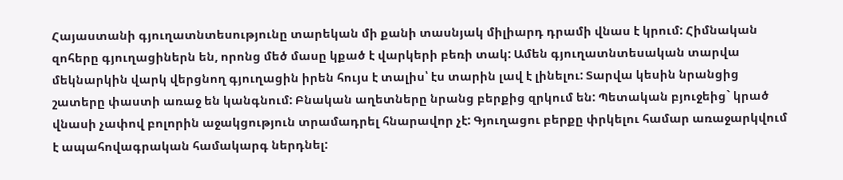Հայաստանի գյուղատնտեսությունը տարեկան մի քանի տասնյակ միլիարդ դրամի վնաս է կրում: Հիմնական զոհերը գյուղացիներն են, որոնց մեծ մասը կքած է վարկերի բեռի տակ: Ամեն գյուղատնտեսական տարվա մեկնարկին վարկ վերցնող գյուղացին իրեն հույս է տալիս՝ էս տարին լավ է լինելու: Տարվա կեսին նրանցից շատերը փաստի առաջ են կանգնում: Բնական աղետները նրանց բերքից զրկում են: Պետական բյուջեից` կրած վնասի չափով բոլորին աջակցություն տրամադրել հնարավոր չէ: Գյուղացու բերքը փրկելու համար առաջարկվում է ապահովագրական համակարգ ներդնել: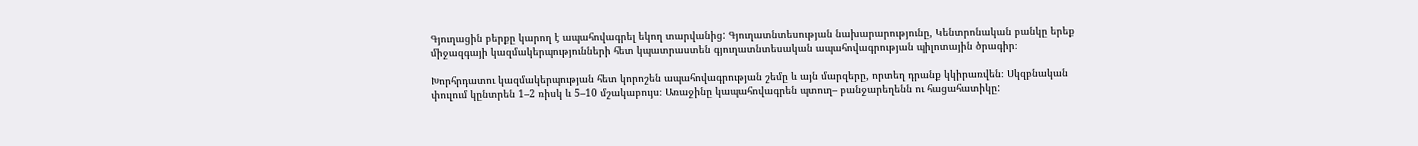Գյուղացին բերքը կարող է ապահովագրել եկող տարվանից: Գյուղատնտեսության նախարարությունը, Կենտրոնական բանկը երեք միջազգայի կազմակերպությունների հետ կպատրաստեն գյուղատնտեսական ապահովագրության պիլոտային ծրագիր։

Խորհրդատու կազմակերպության հետ կորոշեն ապահովագրության շեմը և այն մարզերը, որտեղ դրանք կկիրառվեն։ Սկզբնական փուլում կընտրեն 1–2 ռիսկ և 5–10 մշակաբույս։ Առաջինը կապահովագրեն պտուղ– բանջարեղենն ու հացահատիկը: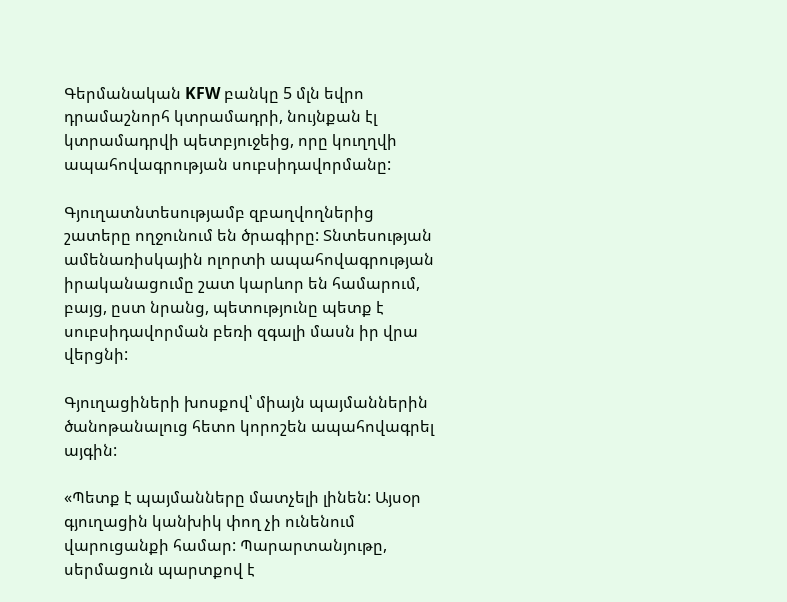Գերմանական KFW բանկը 5 մլն եվրո դրամաշնորհ կտրամադրի, նույնքան էլ կտրամադրվի պետբյուջեից, որը կուղղվի ապահովագրության սուբսիդավորմանը:

Գյուղատնտեսությամբ զբաղվողներից շատերը ողջունում են ծրագիրը: Տնտեսության ամենառիսկային ոլորտի ապահովագրության իրականացումը շատ կարևոր են համարում, բայց, ըստ նրանց, պետությունը պետք է սուբսիդավորման բեռի զգալի մասն իր վրա վերցնի:

Գյուղացիների խոսքով՝ միայն պայմաններին ծանոթանալուց հետո կորոշեն ապահովագրել այգին:

«Պետք է պայմանները մատչելի լինեն: Այսօր գյուղացին կանխիկ փող չի ունենում վարուցանքի համար: Պարարտանյութը, սերմացուն պարտքով է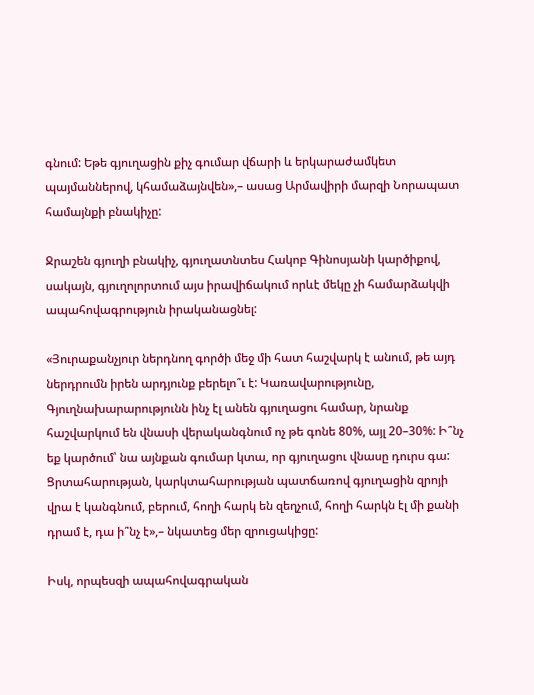գնում: Եթե գյուղացին քիչ գումար վճարի և երկարաժամկետ պայմաններով, կհամաձայնվեն»,– ասաց Արմավիրի մարզի Նորապատ համայնքի բնակիչը:

Ջրաշեն գյուղի բնակիչ, գյուղատնտես Հակոբ Գինոսյանի կարծիքով, սակայն, գյուղոլորտում այս իրավիճակում որևէ մեկը չի համարձակվի ապահովագրություն իրականացնել:

«Յուրաքանչյուր ներդնող գործի մեջ մի հատ հաշվարկ է անում, թե այդ ներդրումն իրեն արդյունք բերելո՞ւ է: Կառավարությունը, Գյուղնախարարությունն ինչ էլ անեն գյուղացու համար, նրանք հաշվարկում են վնասի վերականգնում ոչ թե գոնե 80%, այլ 20–30%: Ի՞նչ եք կարծում՝ նա այնքան գումար կտա, որ գյուղացու վնասը դուրս գա: Ցրտահարության, կարկտահարության պատճառով գյուղացին զրոյի վրա է կանգնում, բերում, հողի հարկ են զեղչում, հողի հարկն էլ մի քանի դրամ է, դա ի՞նչ է»,– նկատեց մեր զրուցակիցը:

Իսկ, որպեսզի ապահովագրական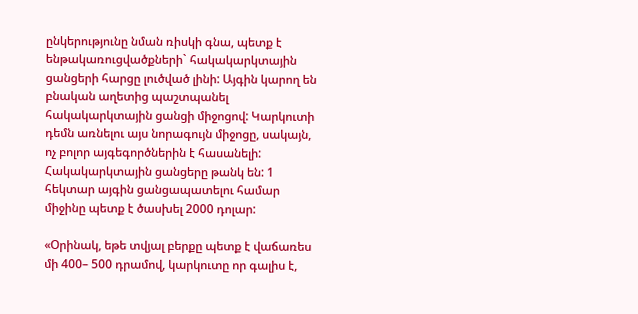ընկերությունը նման ռիսկի գնա, պետք է ենթակառուցվածքների` հակակարկտային ցանցերի հարցը լուծված լինի: Այգին կարող են բնական աղետից պաշտպանել հակակարկտային ցանցի միջոցով: Կարկուտի դեմն առնելու այս նորագույն միջոցը, սակայն, ոչ բոլոր այգեգործներին է հասանելի: Հակակարկտային ցանցերը թանկ են: 1 հեկտար այգին ցանցապատելու համար միջինը պետք է ծասխել 2000 դոլար:

«Օրինակ, եթե տվյալ բերքը պետք է վաճառես մի 400– 500 դրամով, կարկուտը որ գալիս է,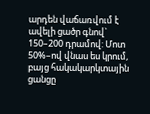արդեն վաճառվում է ավելի ցածր գնով` 150–200 դրամով: Մոտ 50%–ով վնաս ես կրում, բայց հակակարկտային ցանցը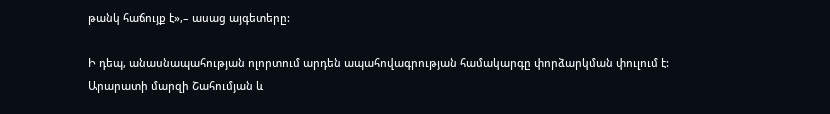թանկ հաճույք է»,– ասաց այգետերը:

Ի դեպ, անասնապահության ոլորտում արդեն ապահովագրության համակարգը փորձարկման փուլում է: Արարատի մարզի Շահումյան և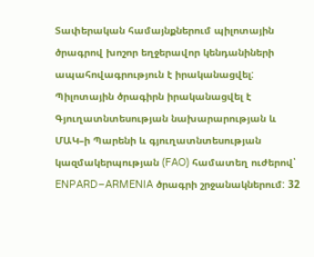Տափերական համայնքներում պիլոտային ծրագրով խոշոր եղջերավոր կենդանիների ապահովագրություն է իրականացվել: Պիլոտային ծրագիրն իրականացվել է Գյուղատնտեսության նախարարության և ՄԱԿ–ի Պարենի և գյուղատնտեսության կազմակերպության (FAO) համատեղ ուժերով՝ ENPARD–ARMENIA ծրագրի շրջանակներում: 32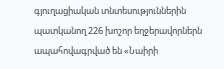գյուղացիական տնտեսություններին պատկանող 226 խոշոր եղջերավորներն ապահովագրված են «Նաիրի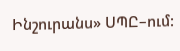Ինշուրանս» ՍՊԸ–ում: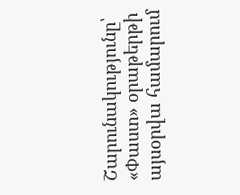Շարունակությունը՝ «Փաստ» օրաթերթի այսօրվա համարում